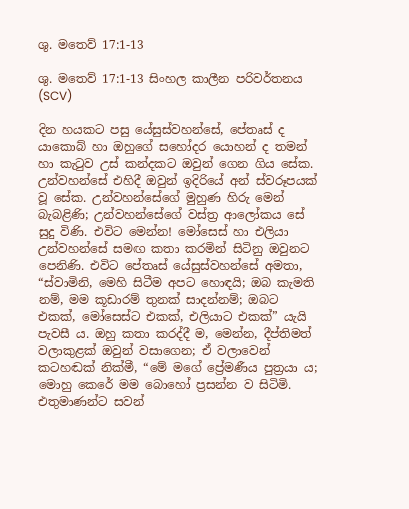ශු. මතෙව් 17:1-13

ශු. මතෙව් 17:1-13 සිංහල කාලීන පරිවර්තනය (SCV)

දින හයකට පසු යේසුස්වහන්සේ, පේතෘස් ද යාකොබ් හා ඔහුගේ සහෝදර යොහන් ද තමන් හා කැටුව උස් කන්දකට ඔවුන් ගෙන ගිය සේක. උන්වහන්සේ එහිදී ඔවුන් ඉදිරියේ අන් ස්වරූපයක් වූ සේක. උන්වහන්සේගේ මුහුණ හිරු මෙන් බැබළිණි; උන්වහන්සේගේ වස්ත්‍ර ආලෝකය සේ සුදු විණි. එවිට මෙන්න! මෝසෙස් හා එලියා උන්වහන්සේ සමඟ කතා කරමින් සිටිනු ඔවුනට පෙනිණි. එවිට පේතෘස් යේසුස්වහන්සේ අමතා, “ස්වාමිනි, මෙහි සිටීම අපට හොඳයි; ඔබ කැමති නම්, මම කූඩාරම් තුනක් සාදන්නම්; ඔබට එකක්, මෝසෙස්ට එකක්, එලියාට එකක්” යැයි පැවසී ය. ඔහු කතා කරද්දී ම, මෙන්න, දීප්තිමත් වලාකුළක් ඔවුන් වසාගෙන; ඒ වලාවෙන් කටහඬක් නික්මී, “මේ මගේ ප්‍රේමණීය පුත්‍රයා ය; මොහු කෙරේ මම බොහෝ ප්‍රසන්න ව සිටිමි. එතුමාණන්ට සවන්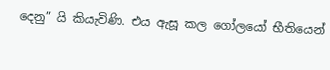දෙනු” යි කියැවිණි. එය ඇසූ කල ගෝලයෝ භීතියෙන්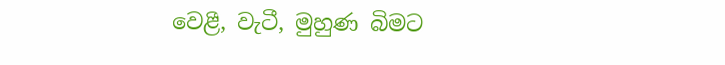වෙළී, වැටී, මුහුණ බිමට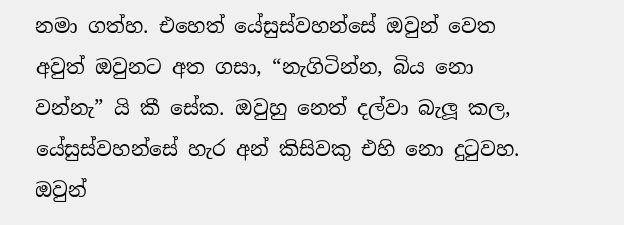නමා ගත්හ. එහෙත් යේසුස්වහන්සේ ඔවුන් වෙත අවුත් ඔවුනට අත ගසා, “නැගිටින්න, බිය නො වන්නැ” යි කී සේක. ඔවුහු නෙත් දල්වා බැලූ කල, යේසුස්වහන්සේ හැර අන් කිසිවකු එහි නො දුටුවහ. ඔවුන්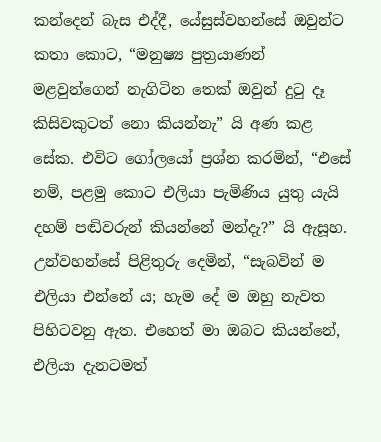කන්දෙන් බැස එද්දී, යේසුස්වහන්සේ ඔවුන්ට කතා කොට, “මනුෂ්‍ය පුත්‍රයාණන් මළවුන්ගෙන් නැගිටින තෙක් ඔවුන් දුටු දෑ කිසිවකුටත් නො කියන්නැ” යි අණ කළ සේක. එවිට ගෝලයෝ ප්‍රශ්න කරමින්, “එසේ නම්, පළමු කොට එලියා පැමිණිය යුතු යැයි දහම් පඬිවරුන් කියන්නේ මන්දැ?” යි ඇසූහ. උන්වහන්සේ පිළිතුරු දෙමින්, “සැබවින් ම එලියා එන්නේ ය; හැම දේ ම ඔහු නැවත පිහිටවනු ඇත. එහෙත් මා ඔබට කියන්නේ, එලියා දැනටමත්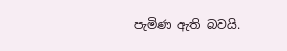පැමිණ ඇති බවයි.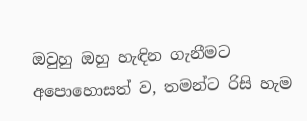ඔවුහු ඔහු හැඳින ගැනීමට අපොහොසත් ව, තමන්ට රිසි හැම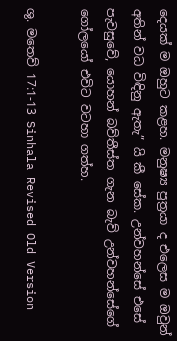දෙයක් ම ඔහුට කළහ. මනුෂ්‍ය පුත්‍රයා ද එලෙස ම ඔවුන් අතින් වධ විඳිනු ඇතැ” යි කී සේක. උන්වහන්සේ එසේ පැවසුවේ, යොහන් බව්තීස්ත ගැන බැව් උන්වහන්සේගේ ගෝලයෝ එවිට වටහා ගත්හ.

ශු. මතෙව් 17:1-13 Sinhala Revised Old Version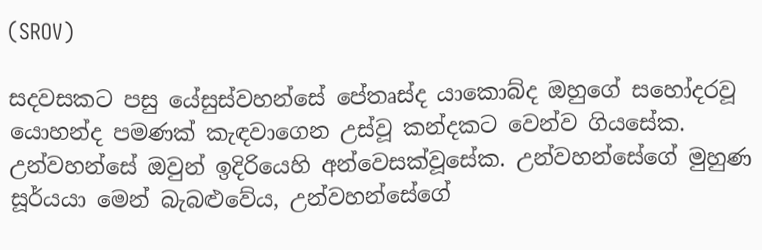(SROV)

සදවසකට පසු යේසුස්වහන්සේ පේතෘස්ද යාකොබ්ද ඔහුගේ සහෝදරවූ යොහන්ද පමණක් කැඳවාගෙන උස්වූ කන්දකට වෙන්ව ගියසේක. උන්වහන්සේ ඔවුන් ඉදිරියෙහි අන්වෙසක්වූසේක. උන්වහන්සේගේ මුහුණ සූර්යයා මෙන් බැබළුවේය, උන්වහන්සේගේ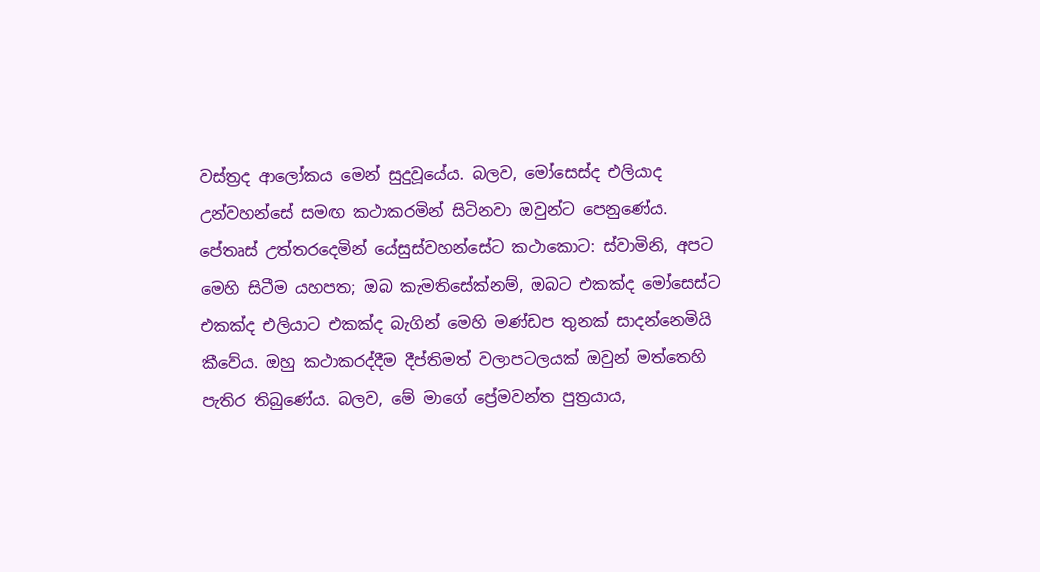වස්ත්‍රද ආලෝකය මෙන් සුදුවූයේය. බලව, මෝසෙස්ද එලියාද උන්වහන්සේ සමඟ කථාකරමින් සිටිනවා ඔවුන්ට පෙනුණේය. පේතෘස් උත්තරදෙමින් යේසුස්වහන්සේට කථාකොට: ස්වාමිනි, අපට මෙහි සිටීම යහපත; ඔබ කැමතිසේක්නම්, ඔබට එකක්ද මෝසෙස්ට එකක්ද එලියාට එකක්ද බැගින් මෙහි මණ්ඩප තුනක් සාදන්නෙමියි කීවේය. ඔහු කථාකරද්දීම දීප්තිමත් වලාපටලයක් ඔවුන් මත්තෙහි පැතිර තිබුණේය. බලව, මේ මාගේ ප්‍රේමවන්ත පුත්‍රයාය,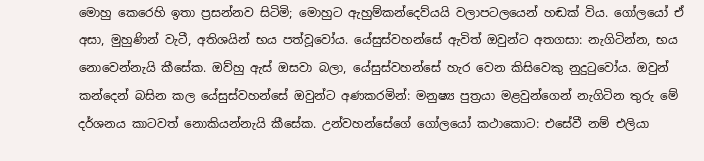මොහු කෙරෙහි ඉතා ප්‍රසන්නව සිටිමි; මොහුට ඇහුම්කන්දෙව්යයි වලාපටලයෙන් හඬක් විය. ගෝලයෝ ඒ අසා, මුහුණින් වැටී, අතිශයින් භය පත්වූවෝය. යේසුස්වහන්සේ ඇවිත් ඔවුන්ට අතගසා: නැගිටින්න, භය නොවෙන්නැයි කීසේක. ඔව්හු ඇස් ඔසවා බලා, යේසුස්වහන්සේ හැර වෙන කිසිවෙකු නුදුටුවෝය. ඔවුන් කන්දෙන් බසින කල යේසුස්වහන්සේ ඔවුන්ට අණකරමින්: මනුෂ්‍ය පුත්‍රයා මළවුන්ගෙන් නැගිටින තුරු මේ දර්ශනය කාටවත් නොකියන්නැයි කීසේක. උන්වහන්සේගේ ගෝලයෝ කථාකොට: එසේවී නම් එලියා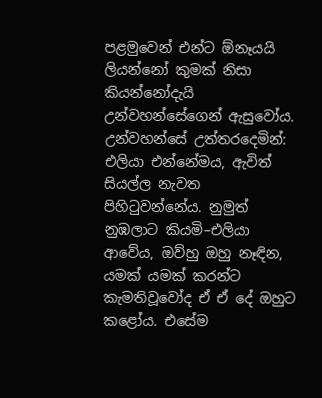පළමුවෙන් එන්ට ඕනෑයයි ලියන්නෝ කුමක් නිසා කියන්නෝදැයි උන්වහන්සේගෙන් ඇසුවෝය. උන්වහන්සේ උත්තරදෙමින්: එලියා එන්නේමය, ඇවිත් සියල්ල නැවත පිහිටුවන්නේය. නුමුත් නුඹලාට කියමි–එලියා ආවේය, ඔව්හු ඔහු නෑඳින, යමක් යමක් කරන්ට කැමතිවූවෝද ඒ ඒ දේ ඔහුට කළෝය. එසේම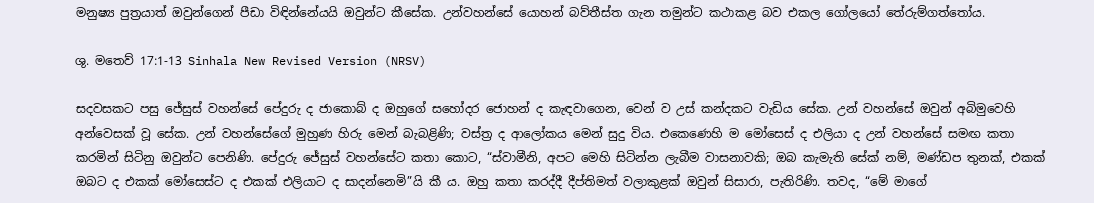මනුෂ්‍ය පුත්‍රයාත් ඔවුන්ගෙන් පීඩා විඳින්නේයයි ඔවුන්ට කීසේක. උන්වහන්සේ යොහන් බව්තීස්ත ගැන තමුන්ට කථාකළ බව එකල ගෝලයෝ තේරුම්ගත්තෝය.

ශු. මතෙව් 17:1-13 Sinhala New Revised Version (NRSV)

සදවසකට පසු ජේසුස් වහන්සේ පේදුරු ද ජාකොබ් ද ඔහුගේ සහෝදර ජොහන් ද කැඳවාගෙන, වෙන් ව උස් කන්දකට වැඩිය සේක. උන් වහන්සේ ඔවුන් අබිමුවෙහි අන්වෙසක් වූ සේක. උන් වහන්සේගේ මුහුණ හිරු මෙන් බැබළිණි; වස්ත්‍ර ද ආලෝකය මෙන් සුදු විය. එකෙණෙහි ම මෝසෙස් ද එලියා ද උන් වහන්සේ සමඟ කතා කරමින් සිටිනු ඔවුන්ට පෙනිණි. පේදුරු ජේසුස් වහන්සේට කතා කොට, “ස්වාමීනි, අපට මෙහි සිටින්න ලැබීම වාසනාවකි; ඔබ කැමැති සේක් නම්, මණ්ඩප තුනක්, එකක් ඔබට ද එකක් මෝසෙස්ට ද එකක් එලියාට ද සාදන්නෙමි”යි කී ය. ඔහු කතා කරද්දී දීප්තිමත් වලාකුළක් ඔවුන් සිසාරා, පැතිරිණි. තවද, “මේ මාගේ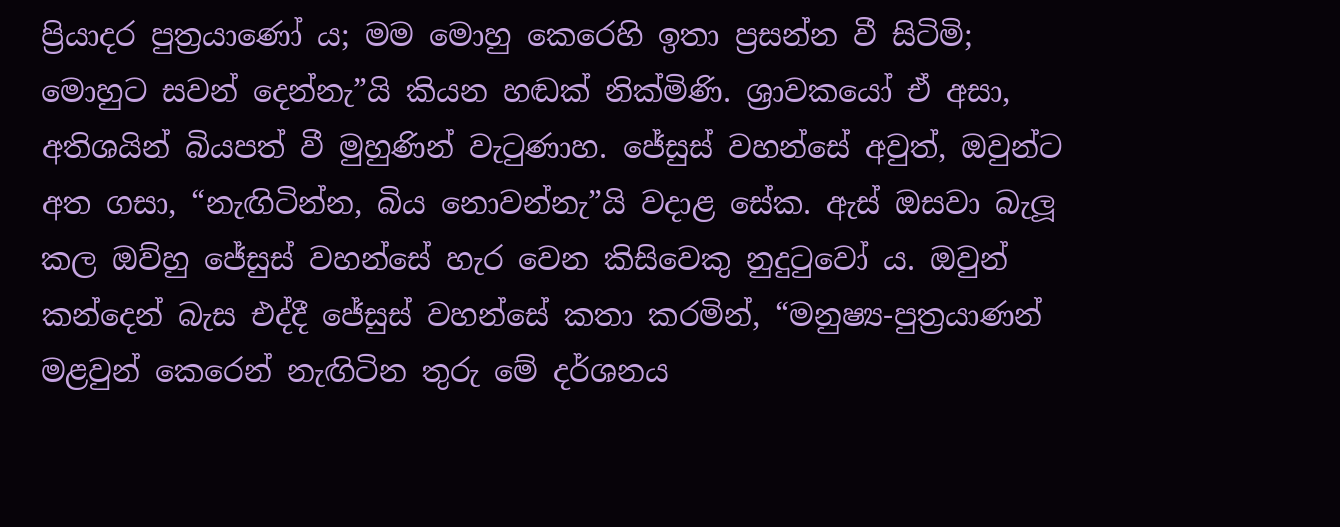ප්‍රියාදර පුත්‍රයාණෝ ය; මම මොහු කෙරෙහි ඉතා ප්‍රසන්න වී සිටිමි; මොහුට සවන් දෙන්නැ”යි කියන හඬක් නික්මිණි. ශ්‍රාවකයෝ ඒ අසා, අතිශයින් බියපත් වී මුහුණින් වැටුණාහ. ජේසුස් වහන්සේ අවුත්, ඔවුන්ට අත ගසා, “නැඟිටින්න, බිය නොවන්නැ”යි වදාළ සේක. ඇස් ඔසවා බැලූ කල ඔව්හු ජේසුස් වහන්සේ හැර වෙන කිසිවෙකු නුදුටුවෝ ය. ඔවුන් කන්දෙන් බැස එද්දී ජේසුස් වහන්සේ කතා කරමින්, “මනුෂ්‍ය-පුත්‍රයාණන් මළවුන් කෙරෙන් නැඟිටින තුරු මේ දර්ශනය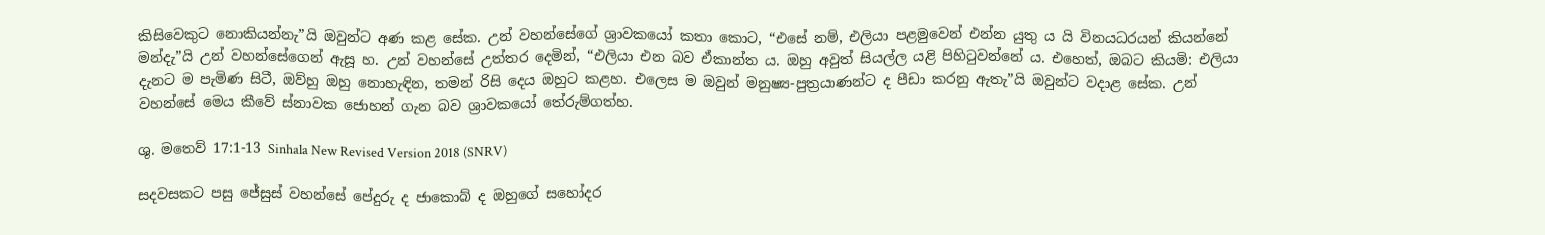කිසිවෙකුට නොකියන්නැ”යි ඔවුන්ට අණ කළ සේක. උන් වහන්සේගේ ශ්‍රාවකයෝ කතා කොට, “එසේ නම්, එලියා පළමුවෙන් එන්න යුතු ය යි විනයධරයන් කියන්නේ මන්දැ”යි උන් වහන්සේගෙන් ඇසූ හ. උන් වහන්සේ උත්තර දෙමින්, “එලියා එන බව ඒකාන්ත ය. ඔහු අවුත් සියල්ල යළි පිහිටුවන්නේ ය. එහෙත්, ඔබට කියමි: එලියා දැනට ම පැමිණ සිටී, ඔව්හු ඔහු නොහැඳින, තමන් රිසි දෙය ඔහුට කළහ. එලෙස ම ඔවුන් මනුෂ්‍ය-පුත්‍රයාණන්ට ද පීඩා කරනු ඇතැ”යි ඔවුන්ට වදාළ සේක. උන් වහන්සේ මෙය කීවේ ස්නාවක ජොහන් ගැන බව ශ්‍රාවකයෝ තේරුම්ගත්හ.

ශු. මතෙව් 17:1-13 Sinhala New Revised Version 2018 (SNRV)

සදවසකට පසු ජේසුස් වහන්සේ පේදුරු ද ජාකොබ් ද ඔහුගේ සහෝදර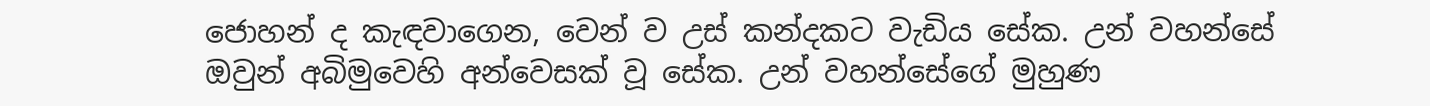ජොහන් ද කැඳවාගෙන, වෙන් ව උස් කන්දකට වැඩිය සේක. උන් වහන්සේ ඔවුන් අබිමුවෙහි අන්වෙසක් වූ සේක. උන් වහන්සේගේ මුහුණ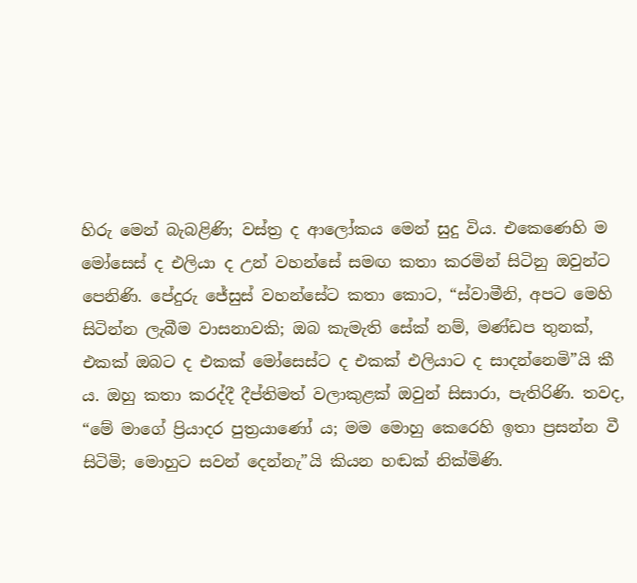හිරු මෙන් බැබළිණි; වස්ත්‍ර ද ආලෝකය මෙන් සුදු විය. එකෙණෙහි ම මෝසෙස් ද එලියා ද උන් වහන්සේ සමඟ කතා කරමින් සිටිනු ඔවුන්ට පෙනිණි. පේදුරු ජේසුස් වහන්සේට කතා කොට, “ස්වාමීනි, අපට මෙහි සිටින්න ලැබීම වාසනාවකි; ඔබ කැමැති සේක් නම්, මණ්ඩප තුනක්, එකක් ඔබට ද එකක් මෝසෙස්ට ද එකක් එලියාට ද සාදන්නෙමි”යි කී ය. ඔහු කතා කරද්දී දීප්තිමත් වලාකුළක් ඔවුන් සිසාරා, පැතිරිණි. තවද, “මේ මාගේ ප්‍රියාදර පුත්‍රයාණෝ ය; මම මොහු කෙරෙහි ඉතා ප්‍රසන්න වී සිටිමි; මොහුට සවන් දෙන්නැ”යි කියන හඬක් නික්මිණි.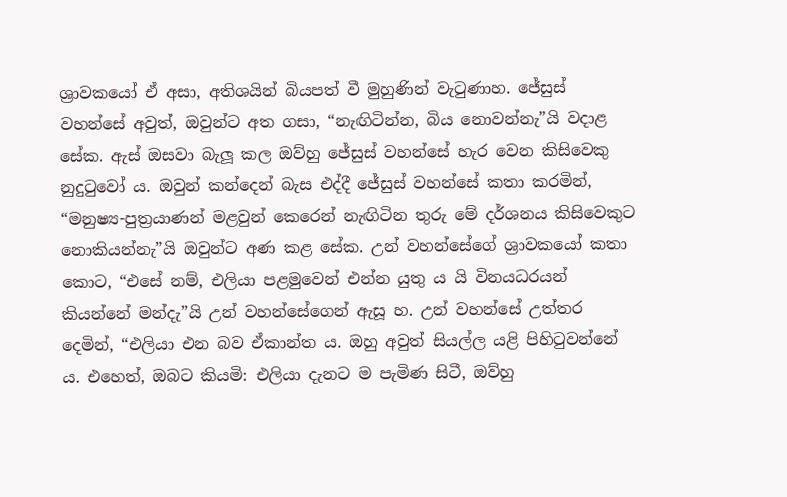ශ්‍රාවකයෝ ඒ අසා, අතිශයින් බියපත් වී මුහුණින් වැටුණාහ. ජේසුස් වහන්සේ අවුත්, ඔවුන්ට අත ගසා, “නැඟිටින්න, බිය නොවන්නැ”යි වදාළ සේක. ඇස් ඔසවා බැලූ කල ඔව්හු ජේසුස් වහන්සේ හැර වෙන කිසිවෙකු නුදුටුවෝ ය. ඔවුන් කන්දෙන් බැස එද්දී ජේසුස් වහන්සේ කතා කරමින්, “මනුෂ්‍ය-පුත්‍රයාණන් මළවුන් කෙරෙන් නැඟිටින තුරු මේ දර්ශනය කිසිවෙකුට නොකියන්නැ”යි ඔවුන්ට අණ කළ සේක. උන් වහන්සේගේ ශ්‍රාවකයෝ කතා කොට, “එසේ නම්, එලියා පළමුවෙන් එන්න යුතු ය යි විනයධරයන් කියන්නේ මන්දැ”යි උන් වහන්සේගෙන් ඇසූ හ. උන් වහන්සේ උත්තර දෙමින්, “එලියා එන බව ඒකාන්ත ය. ඔහු අවුත් සියල්ල යළි පිහිටුවන්නේ ය. එහෙත්, ඔබට කියමි: එලියා දැනට ම පැමිණ සිටී, ඔව්හු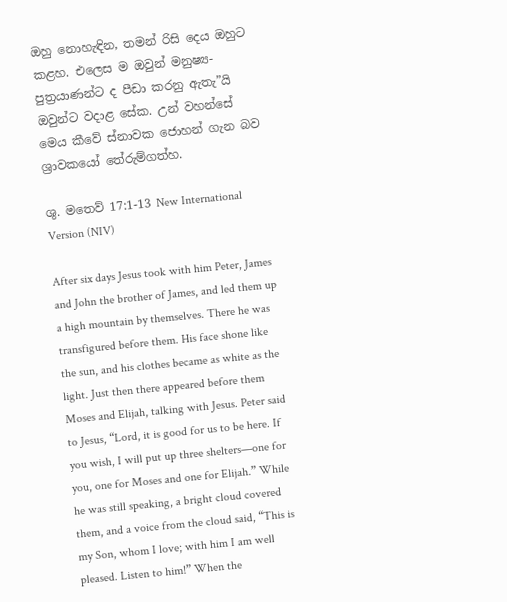ඔහු නොහැඳින, තමන් රිසි දෙය ඔහුට කළහ. එලෙස ම ඔවුන් මනුෂ්‍ය-පුත්‍රයාණන්ට ද පීඩා කරනු ඇතැ”යි ඔවුන්ට වදාළ සේක. උන් වහන්සේ මෙය කීවේ ස්නාවක ජොහන් ගැන බව ශ්‍රාවකයෝ තේරුම්ගත්හ.

ශු. මතෙව් 17:1-13 New International Version (NIV)

After six days Jesus took with him Peter, James and John the brother of James, and led them up a high mountain by themselves. There he was transfigured before them. His face shone like the sun, and his clothes became as white as the light. Just then there appeared before them Moses and Elijah, talking with Jesus. Peter said to Jesus, “Lord, it is good for us to be here. If you wish, I will put up three shelters—one for you, one for Moses and one for Elijah.” While he was still speaking, a bright cloud covered them, and a voice from the cloud said, “This is my Son, whom I love; with him I am well pleased. Listen to him!” When the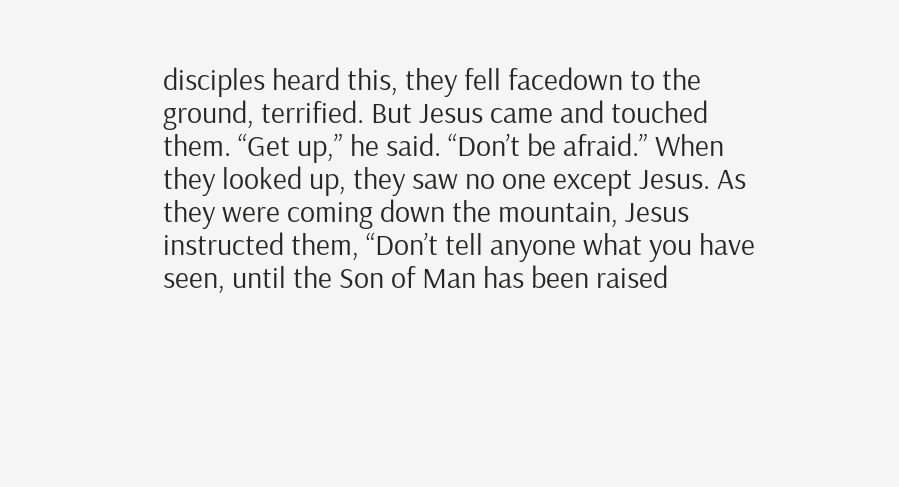disciples heard this, they fell facedown to the ground, terrified. But Jesus came and touched them. “Get up,” he said. “Don’t be afraid.” When they looked up, they saw no one except Jesus. As they were coming down the mountain, Jesus instructed them, “Don’t tell anyone what you have seen, until the Son of Man has been raised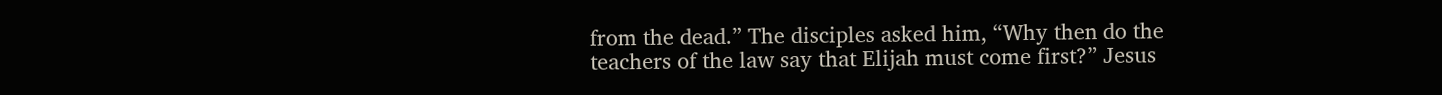from the dead.” The disciples asked him, “Why then do the teachers of the law say that Elijah must come first?” Jesus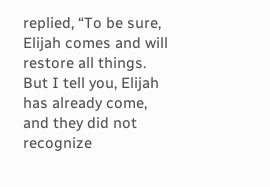replied, “To be sure, Elijah comes and will restore all things. But I tell you, Elijah has already come, and they did not recognize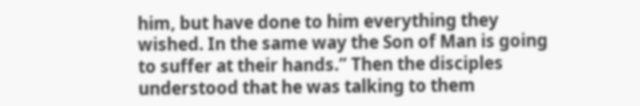him, but have done to him everything they wished. In the same way the Son of Man is going to suffer at their hands.” Then the disciples understood that he was talking to them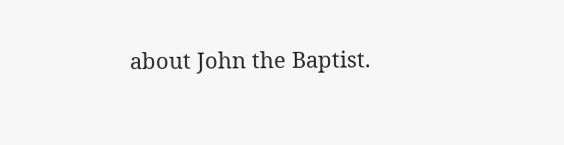about John the Baptist.